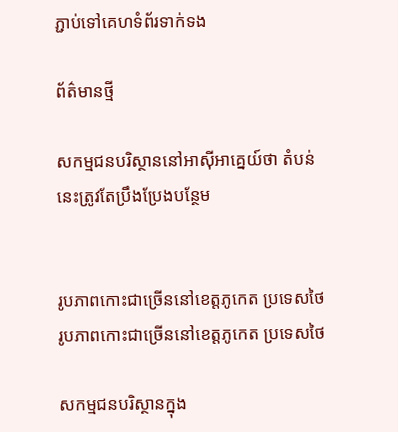ភ្ជាប់ទៅគេហទំព័រទាក់ទង

ព័ត៌មានថ្មី

សកម្មជនបរិស្ថាននៅអាស៊ីអាគ្នេយ៍ថា តំបន់នេះត្រូវតែប្រឹងប្រែងបន្ថែម


រូបភាពកោះជាច្រើននៅខេត្តភូកេត ប្រទេសថៃ
រូបភាពកោះជាច្រើននៅខេត្តភូកេត ប្រទេសថៃ

សកម្មជនបរិស្ថានក្នុង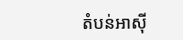តំបន់អាស៊ី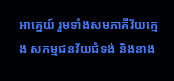អាគ្នេយ៍ រួមទាំងសមភាគីវ័យក្មេង សកម្មជនវ័យជំទង់ និងនាង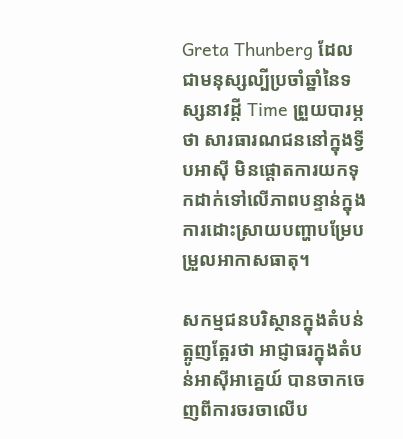Greta Thunberg ដែលជាមនុស្សល្បីប្រចាំឆ្នាំនៃទស្សនាវដ្តី Time ព្រួយបារម្ភថា សារធារណជននៅក្នុងទ្វីបអាស៊ី មិនផ្តោតការយកទុកដាក់ទៅលើភាពបន្ទាន់ក្នុងការដោះស្រាយបញ្ហាបម្រែបម្រួលអាកាសធាតុ។

សកម្មជនបរិស្ថានក្នុងតំបន់ត្អូញត្អែរថា អាជ្ញាធរក្នុងតំបន់អាស៊ីអាគ្នេយ៍ បានចាកចេញពីការចរចាលើប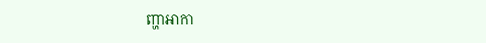ញ្ហាអាកា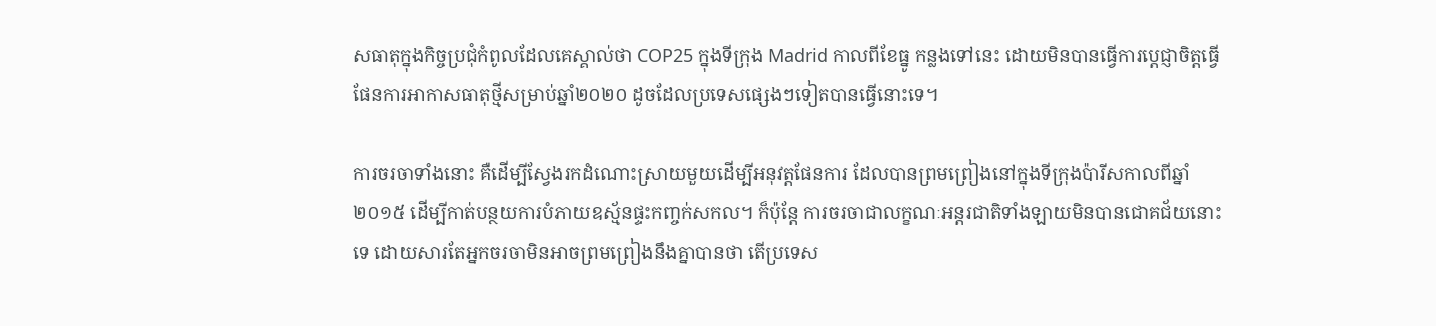សធាតុក្នុងកិច្ចប្រជុំកំពូលដែលគេស្គាល់ថា COP25 ក្នុងទីក្រុង Madrid កាលពីខែធ្នូ កន្លងទៅនេះ ដោយមិនបានធ្វើការប្តេជ្ញាចិត្តធ្វើផែនការអាកាសធាតុថ្មីសម្រាប់ឆ្នាំ២០២០ ដូចដែលប្រទេសផ្សេងៗទៀតបានធ្វើនោះទេ។

ការចរចាទាំងនោះ គឺដើម្បីស្វែងរកដំណោះស្រាយមួយដើម្បីអនុវត្តផែនការ ដែលបានព្រមព្រៀងនៅក្នុងទីក្រុងប៉ារីសកាលពីឆ្នាំ២០១៥ ដើម្បីកាត់បន្ថយការបំភាយឧស្ម័នផ្ទះកញ្ចក់សកល។ ក៏ប៉ុន្តែ ការចរចាជាលក្ខណៈអន្តរជាតិទាំងឡាយមិនបានជោគជ័យនោះទេ ដោយសារតែអ្នកចរចាមិនអាចព្រមព្រៀងនឹងគ្នាបានថា តើប្រទេស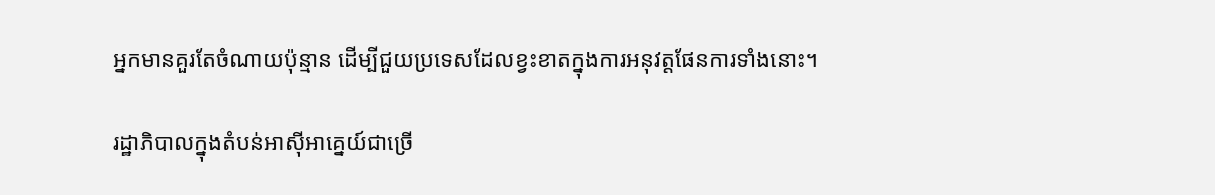អ្នកមានគួរតែចំណាយប៉ុន្មាន ដើម្បីជួយប្រទេសដែលខ្វះខាតក្នុងការអនុវត្តផែនការទាំងនោះ។

រដ្ឋាភិបាលក្នុងតំបន់អាស៊ីអាគ្នេយ៍ជាច្រើ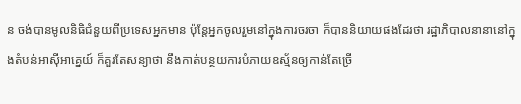ន ចង់បានមូលនិធិជំនួយពីប្រទេសអ្នកមាន ប៉ុន្តែអ្នកចូលរួមនៅក្នុងការចរចា ក៏បាននិយាយផងដែរថា រដ្ឋាភិបាលនានានៅក្នុងតំបន់អាស៊ីអាគ្នេយ៍ ក៏គួរតែសន្យាថា នឹងកាត់បន្ថយការបំភាយឧស្ម័នឲ្យកាន់តែច្រើ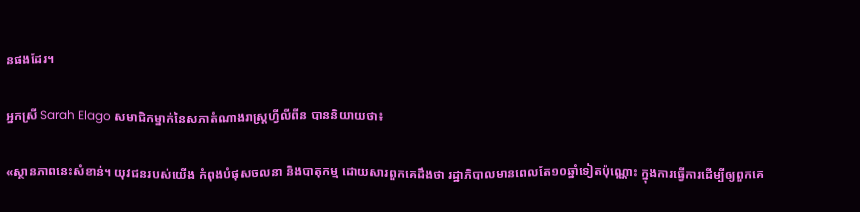នផងដែរ។

អ្នកស្រី Sarah Elago សមាជិកម្នាក់នៃសភាតំណាងរាស្រ្តហ្វីលីពីន បាននិយាយថា៖

«ស្ថានភាពនេះសំខាន់។ យុវជនរបស់យើង កំពុងបំផុសចលនា និងបាតុកម្ម ដោយសារពួកគេដឹងថា រដ្ឋាភិបាលមានពេលតែ១០ឆ្នាំទៀតប៉ុណ្ណោះ ក្នុងការធ្វើការដើម្បីឲ្យពួកគេ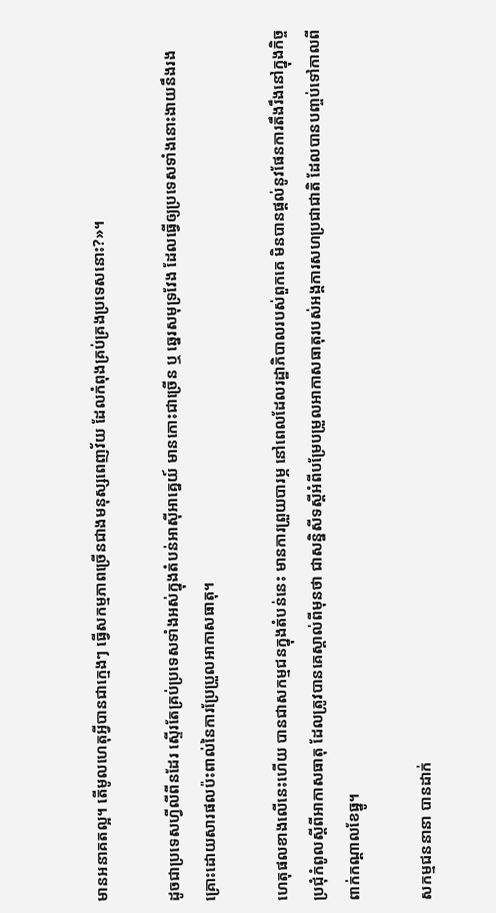មានអនាគតល្អ។ តើមូលហេតុអ្វីបានជាក្មេងៗ ធ្វើសកម្មភាពច្រើនជាងមនុស្សពេញវ័យ ដែលកំពុងគ្រប់គ្រងប្រទេសនោះ?»។

ដូចជាប្រទេសហ្វីលីពីនដែរ ស្ទើរតែគ្រប់ប្រទេសទាំងអស់ក្នុងតំបន់អាស៊ីអាគ្នេយ៍ មានកោះជាច្រើន ឬ ឆ្នេរសមុទ្រវែង ដែលធ្វើឲ្យប្រទេសទាំងនោះងាយនឹងរងគ្រោះដោយសារផលប៉ះពាល់នៃការប្រែប្រួលអាកាសធាតុ។

ហេតុផលខាងលើនេះហើយ បានជាសកម្មជនក្នុងតំបន់នេះ មានការព្រួយបារម្ភ នៅពេលដែលរដ្ឋាភិបាលរបស់ពួកគេ មិនបានផ្តល់នូវផែនការតឹងរឹងនៅក្នុងកិច្ចប្រជុំកំពូលស្តីពីអាកាសធាតុ ដែលត្រូវបានគេស្គាល់ពីមុនថា ជាសន្និសីទស្តីអំពីបម្រែបម្រួលអាកាសធាតុរបស់អង្គការសហប្រជាជាតិ ដែលបានបញ្ចប់ទៅកាលពីពាក់កណ្តាលខែធ្នូ។

សកម្មជននានា បានដាក់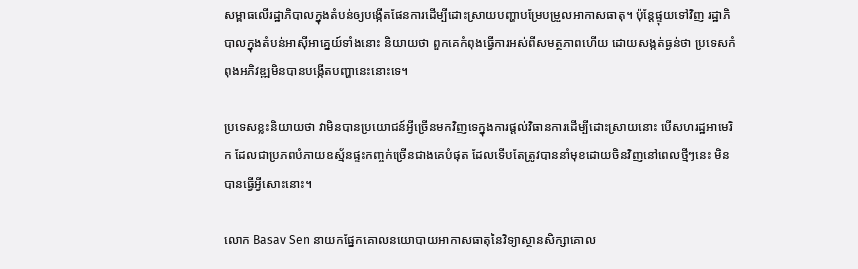សម្ពាធលើរដ្ឋាភិបាលក្នុងតំបន់ឲ្យបង្កើតផែនការដើម្បីដោះស្រាយបញ្ហាបម្រែបម្រួលអាកាសធាតុ។ ប៉ុន្តែផ្ទុយទៅវិញ រដ្ឋាភិបាលក្នុងតំបន់អាស៊ីអាគ្នេយ៍ទាំងនោះ និយាយថា ពួកគេកំពុងធ្វើការអស់ពីសមត្ថភាពហើយ ដោយសង្កត់ធ្ងន់ថា ប្រទេសកំពុងអភិវឌ្ឍមិនបានបង្កើតបញ្ហានេះនោះទេ។

ប្រទេសខ្លះនិយាយថា វាមិនបានប្រយោជន៍អ្វីច្រើនមកវិញទេក្នុងការផ្តល់វិធានការដើម្បីដោះស្រាយនោះ បើសហរដ្ឋអាមេរិក ដែលជាប្រភពបំភាយឧស្ម័នផ្ទះកញ្ចក់ច្រើនជាងគេបំផុត ដែលទើបតែត្រូវបាននាំមុខដោយចិនវិញនៅពេលថ្មីៗនេះ មិនបានធ្វើអ្វីសោះនោះ។

លោក Basav Sen នាយកផ្នែកគោលនយោបាយអាកាសធាតុនៃវិទ្យាស្ថានសិក្សាគោល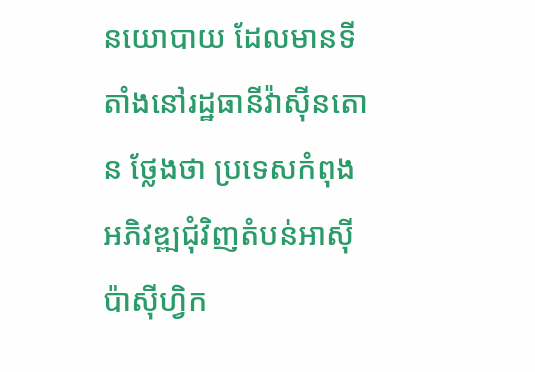នយោបាយ ដែលមានទីតាំងនៅរដ្ឋធានីវ៉ាស៊ីនតោន ថ្លែងថា ប្រទេសកំពុងអភិវឌ្ឍជុំវិញតំបន់អាស៊ីប៉ាស៊ីហ្វិក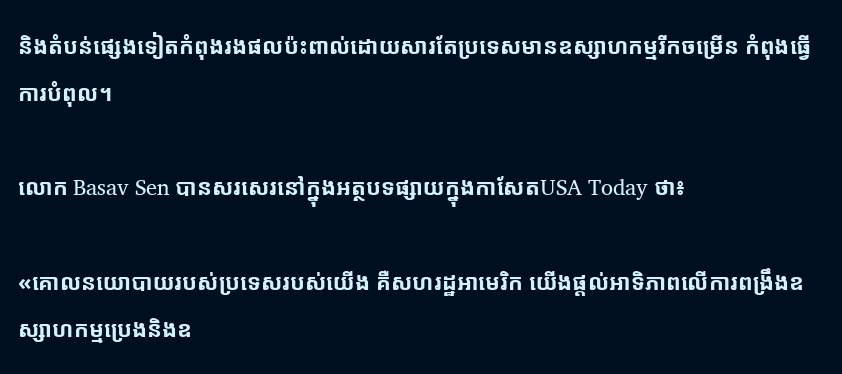និងតំបន់ផ្សេងទៀតកំពុងរងផលប៉ះពាល់ដោយសារតែប្រទេសមានឧស្សាហកម្មរីកចម្រើន កំពុងធ្វើការបំពុល។

លោក Basav Sen បានសរសេរនៅក្នុងអត្ថបទផ្សាយក្នុងកាសែតUSA Today ថា៖

«គោលនយោបាយរបស់ប្រទេសរបស់យើង គឺសហរដ្ឋអាមេរិក យើងផ្តល់អាទិភាពលើការពង្រឹងឧស្សាហកម្មប្រេងនិងឧ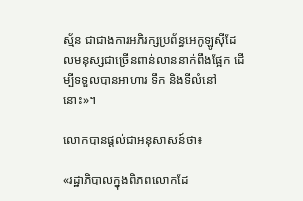ស្ម័ន ជាជាងការអភិរក្សប្រព័ន្ធអេកូឡូស៊ីដែលមនុស្សជាច្រើនពាន់លាននាក់ពឹងផ្អែក ដើម្បីទទួលបានអាហារ ទឹក និងទីលំនៅនោះ»។

លោកបានផ្តល់ជាអនុសាសន៍ថា៖

«រដ្ឋាភិបាលក្នុងពិភពលោកដែ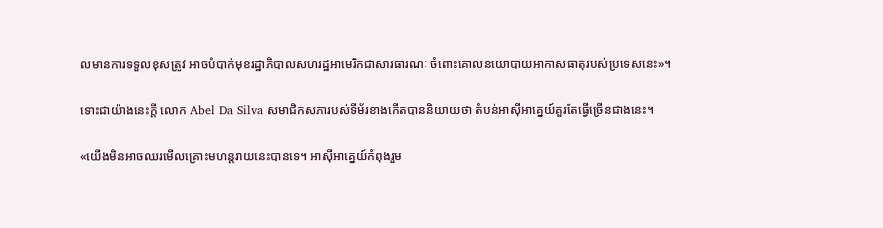លមានការទទួលខុសត្រូវ អាចបំបាក់មុខរដ្ឋាភិបាលសហរដ្ឋអាមេរិកជាសារធារណៈ ចំពោះគោលនយោបាយអាកាសធាតុរបស់ប្រទេសនេះ»។

ទោះជាយ៉ាងនេះក្តី លោក Abel Da Silva សមាជិកសភារបស់ទីម័រខាងកើតបាននិយាយថា តំបន់អាស៊ីអាគ្នេយ៍គួរតែធ្វើច្រើនជាងនេះ។

«យើងមិនអាចឈរមើលគ្រោះមហន្តរាយនេះបានទេ។ អាស៊ីអាគ្នេយ៍កំពុងរួម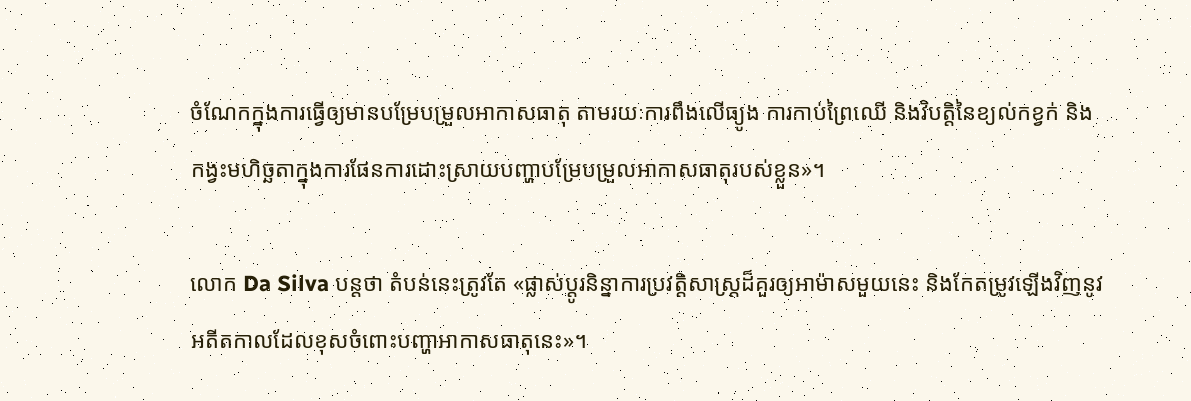ចំណែកក្នុងការធ្វើឲ្យមានបម្រែបម្រួលអាកាសធាតុ តាមរយៈការពឹងលើធ្យូង ការកាប់ព្រៃឈើ និងវិបត្តិនៃខ្យល់កខ្វក់ និងកង្វះមហិច្ឆតាក្នុងការផែនការដោះស្រាយបញ្ហាបម្រែបម្រួលអាកាសធាតុរបស់ខ្លួន»។

លោក Da Silva បន្តថា តំបន់នេះត្រូវតែ «ផ្លាស់ប្តូរនិន្នាការប្រវត្តិសាស្រ្តដ៏គួរឲ្យអាម៉ាសមួយនេះ និងកែតម្រូវឡើងវិញនូវអតីតកាលដែលខុសចំពោះបញ្ហាអាកាសធាតុនេះ»។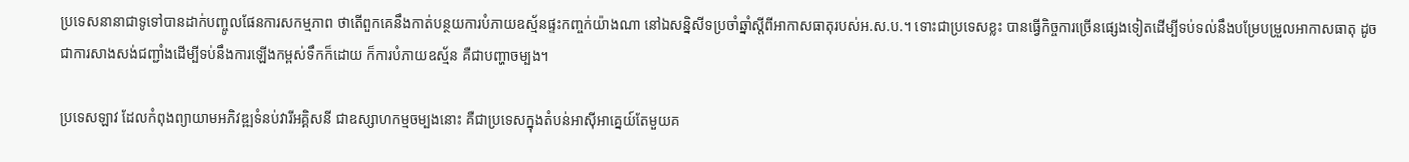ប្រទេសនានាជាទូទៅបានដាក់បញ្ចូលផែនការសកម្មភាព ថាតើពួកគេនឹងកាត់បន្ថយការបំភាយឧស្ម័នផ្ទះកញ្ចក់យ៉ាងណា នៅឯសន្និសីទប្រចាំឆ្នាំស្តីពីអាកាសធាតុរបស់អ.ស.ប.។ ទោះជាប្រទេសខ្លះ បានធ្វើកិច្ចការច្រើនផ្សេងទៀតដើម្បីទប់ទល់នឹងបម្រែបម្រួលអាកាសធាតុ ដូចជាការសាងសង់ជញ្ជាំងដើម្បីទប់នឹងការឡើងកម្ពស់ទឹកក៏ដោយ ក៏ការបំភាយឧស្ម័ន គឺជាបញ្ហាចម្បង។

ប្រទេសឡាវ ដែលកំពុងព្យាយាមអភិវឌ្ឍទំនប់វារីអគ្គិសនី ជាឧស្សាហកម្មចម្បងនោះ គឺជាប្រទេសក្នុងតំបន់អាស៊ីអាគ្នេយ៍តែមួយគ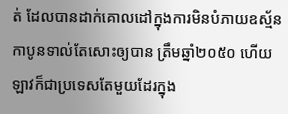ត់ ដែលបានដាក់គោលដៅក្នុងការមិនបំភាយឧស្ម័នកាបូនទាល់តែសោះឲ្យបាន ត្រឹមឆ្នាំ២០៥០ ហើយឡាវក៏ជាប្រទេសតែមួយដែរក្នុង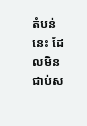តំបន់នេះ ដែលមិនជាប់ស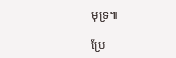មុទ្រ៕

ប្រែ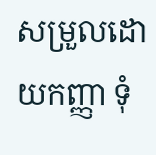សម្រួលដោយកញ្ញា ទុំ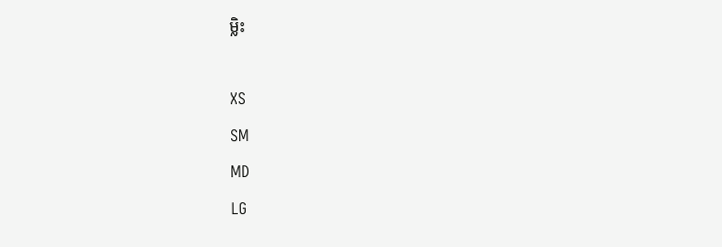ម្លិះ

XS
SM
MD
LG